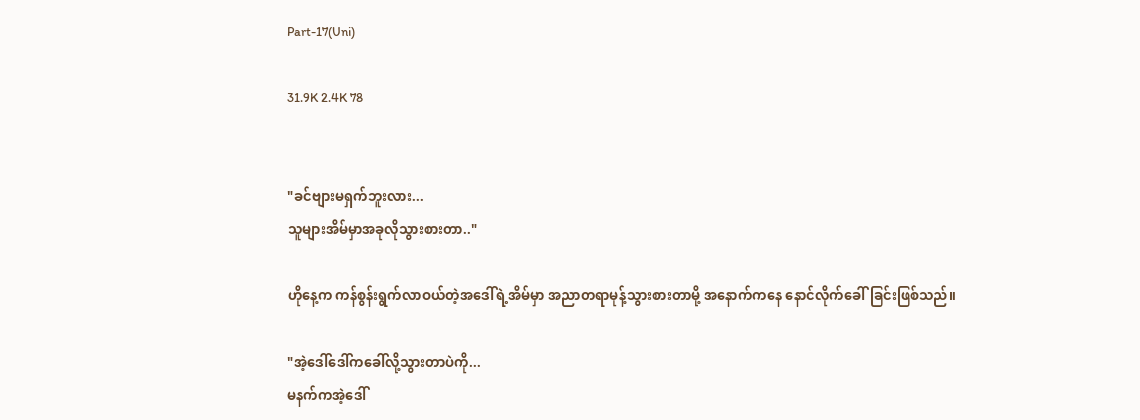Part-17(Uni)

31.9K 2.4K 78


"ခင်ဗျားမရှက်ဘူးလား...
သူများအိမ်မှာအခုလိုသွားစားတာ.."

ဟိုနေ့က ကန်စွန်းရွက်လာဝယ်တဲ့အဒေါ်ရဲ့အိမ်မှာ အညာတရာမုန့်သွားစားတာမို့ အနောက်ကနေ နောင်လိုက်ခေါ်ခြင်းဖြစ်သည်။

"အဲ့ဒေါ်ဒေါ်ကခေါ်လို့သွားတာပဲကို...
မနက်ကအဲ့ဒေါ်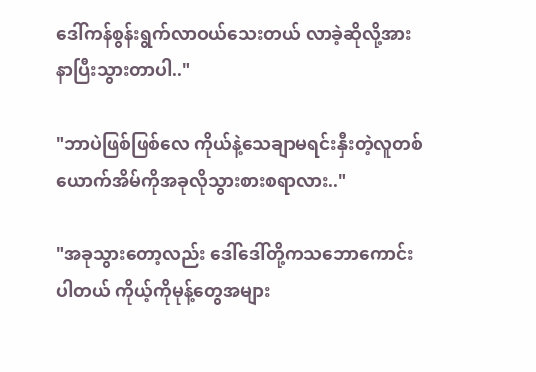ဒေါ်ကန်စွန်းရွက်လာဝယ်သေးတယ် လာခဲ့ဆိုလို့အားနာပြီးသွားတာပါ.."

"ဘာပဲဖြစ်ဖြစ်လေ ကိုယ်နဲ့သေချာမရင်းနှီးတဲ့လူတစ်ယောက်အိမ်ကိုအခုလိုသွားစားစရာလား.."

"အခုသွားတော့လည်း ဒေါ်ဒေါ်တို့ကသဘောကောင်းပါတယ် ကိုယ့်ကိုမုန့်တွေအများ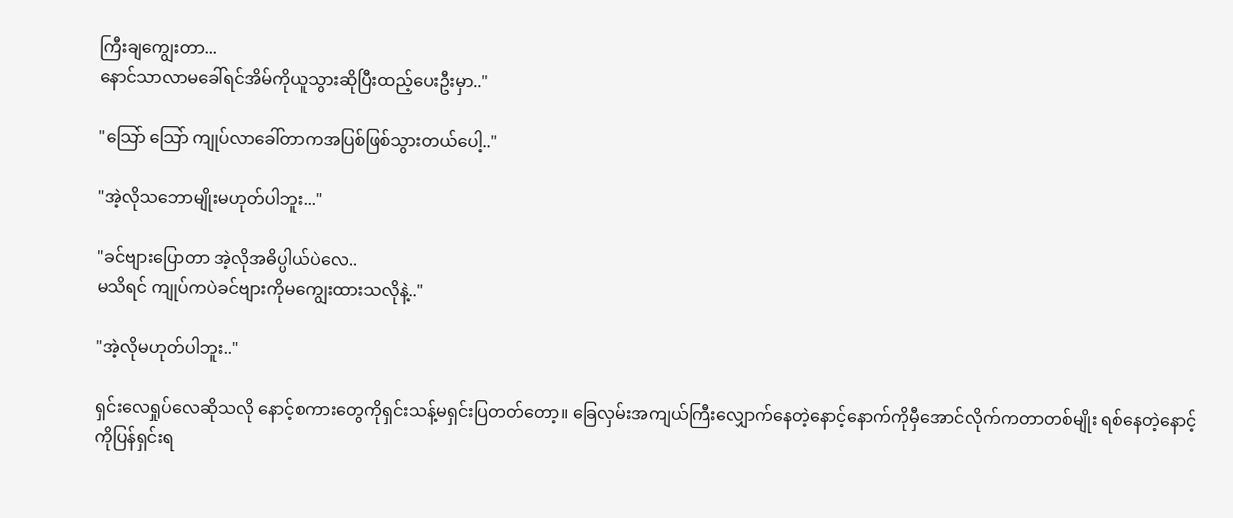ကြီးချကျွေးတာ...
နောင်သာလာမခေါ်ရင်အိမ်ကိုယူသွားဆိုပြီးထည့်ပေးဦးမှာ.."

"သြော် သြော် ကျုပ်လာခေါ်တာကအပြစ်ဖြစ်သွားတယ်ပေါ့.."

"အဲ့လိုသဘောမျိုးမဟုတ်ပါဘူး..."

"ခင်ဗျားပြောတာ အဲ့လိုအဓိပ္ပါယ်ပဲလေ..
မသိရင် ကျုပ်ကပဲခင်ဗျားကိုမကျွေးထားသလိုနဲ့.."

"အဲ့လိုမဟုတ်ပါဘူး.."

ရှင်းလေရှုပ်လေဆိုသလို နောင့်စကားတွေကိုရှင်းသန့်မရှင်းပြတတ်တော့။ ခြေလှမ်းအကျယ်ကြီးလျှောက်နေတဲ့နောင့်နောက်ကိုမှီအောင်လိုက်ကတာတစ်မျိုး ရစ်နေတဲ့နောင့်ကိုပြန်ရှင်းရ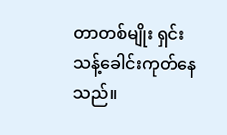တာတစ်မျိုး ရှင်းသန့်ခေါင်းကုတ်နေသည်။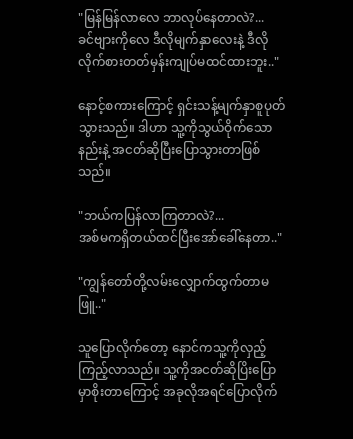"မြန်မြန်လာလေ ဘာလုပ်နေတာလဲ?...
ခင်ဗျားကိုလေ ဒီလိုမျက်နှာလေးနဲ့ ဒီလိုလိုက်စားတတ်မှန်းကျုပ်မထင်ထားဘူး.."

နောင့်စကားကြောင့် ရှင်းသန့်မျက်နှာစူပုတ်သွားသည်။ ဒါဟာ သူ့ကိုသွယ်ဝိုက်သောနည်းနဲ့ အငတ်ဆိုပြီးပြောသွားတာဖြစ်သည်။

"ဘယ်ကပြန်လာကြတာလဲ?...
အစ်မကရှိတယ်ထင်ပြီးအော်ခေါ်နေတာ.."

"ကျွန်တော်တို့လမ်းလျှောက်ထွက်တာမဖြူ.."

သူပြောလိုက်တော့ နောင်ကသူ့ကိုလှည့်ကြည့်လာသည်။ သူ့ကိုအငတ်ဆိုပြိးပြောမှာစိုးတာကြောင့် အခုလိုအရင်ပြောလိုက်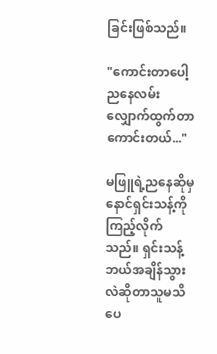ခြင်းဖြစ်သည်။

"ကောင်းတာပေါ့ ညနေလမ်းလျှောက်ထွက်တာကောင်းတယ်..."

မဖြူရဲ့ညနေဆိုမှ နောင်ရှင်းသန့်ကိုကြည့်လိုက်သည်။ ရှင်းသန့်ဘယ်အချိန်သွားလဲဆိုတာသူမသိပေ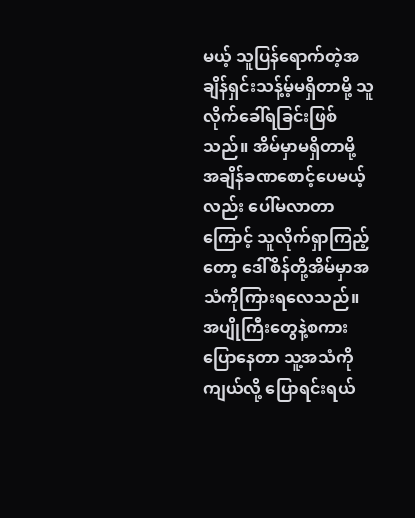မယ့် သူပြန်ရောက်တဲ့အချိန်ရှင်းသန့်မ့်မရှိတာမို့ သူလိုက်ခေါ်ရခြင်းဖြစ်သည်။ အိမ်မှာမရှိတာမို့ အချိန်ခဏစောင့်ပေမယ့်လည်း ပေါ်မလာတာကြောင့် သူလိုက်ရှာကြည့်တော့ ဒေါ်စိန်တို့အိမ်မှာအသံကိုကြားရလေသည်။ အပျိုကြီးတွေနဲ့စကားပြောနေတာ သူ့အသံကိုကျယ်လို့ ပြောရင်းရယ်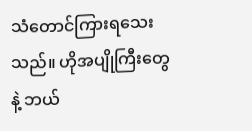သံတောင်ကြားရသေးသည်။ ဟိုအပျိုကြီးတွေနဲ့ ဘယ်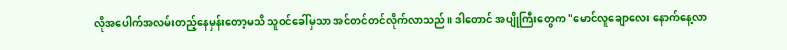လိုအပေါက်အလမ်းတည့်နေမှန်းတော့မသိ သူဝင်ခေါ်မှသာ အင်တင်တင်လိုက်လာသည်။ ဒါတောင် အပျိုကြီးတွေက "မောင်လူချောလေး နောက်နေ့လာ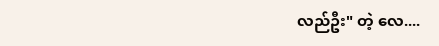လည်ဦး" တဲ့ လေ....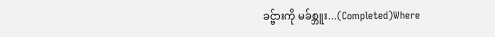ခင္ဗ်ားကို မခ်စ္ဘူး...(Completed)Where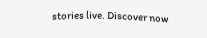stories live. Discover now